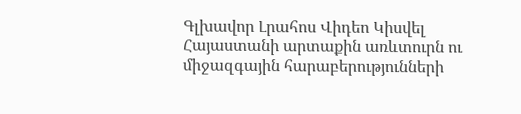Գլխավոր Լրահոս Վիդեո Կիսվել
Հայաստանի արտաքին առևտուրն ու միջազգային հարաբերությունների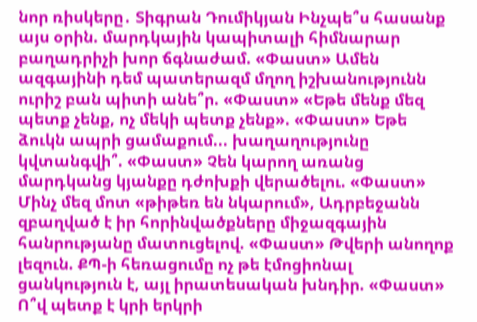նոր ռիսկերը․ Տիգրան Դումիկյան Ինչպե՞ս հասանք այս օրին. մարդկային կապիտալի հիմնարար բաղադրիչի խոր ճգնաժամ. «Փաստ» Ամեն ազգայինի դեմ պատերազմ մղող իշխանությունն ուրիշ բան պիտի անե՞ր. «Փաստ» «Եթե մենք մեզ պետք չենք, ոչ մեկի պետք չենք». «Փաստ» Եթե ձուկն ապրի ցամաքում... խաղաղությունը կվտանգվի՞. «Փաստ» Չեն կարող առանց մարդկանց կյանքը դժոխքի վերածելու. «Փաստ» Մինչ մեզ մոտ «թիթեռ են նկարում», Ադրբեջանն զբաղված է իր հորինվածքները միջազգային հանրությանը մատուցելով. «Փաստ» Թվերի անողոք լեզուն. ՔՊ-ի հեռացումը ոչ թե էմոցիոնալ ցանկություն է, այլ իրատեսական խնդիր. «Փաստ» Ո՞վ պետք է կրի երկրի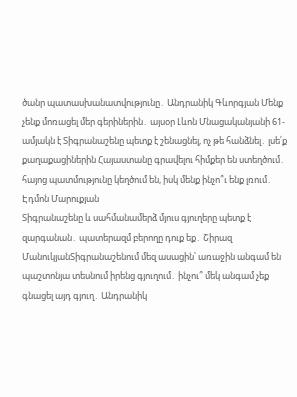ծանր պատասխանատվությունը․ Անդրանիկ Գևորգյան Մենք չենք մոռացել մեր գերիներին․ այսօր Լևոն Մնացականյանի 61-ամյակն է Տիգրանաշենը պետք է շենացնել, ոչ թե հանձնել․ լսե՛ք քաղաքացիներին Հայաստանը գրավելու հիմքեր են ստեղծում․ հայոց պատմությունը կեղծում են, իսկ մենք ինչո՞ւ ենք լռում․ Էդմոն Մարուքյան
Տիգրանաշենը և սահմանամերձ մյուս գյուղերը պետք է զարգանան․ պատերազմ բերողը դուք եք․ Շիրազ ՄանուկյանՏիգրանաշենում մեզ ասացին՝ առաջին անգամ են պաշտոնյա տեսնում իրենց գյուղում․ ինչու՞ մեկ անգամ չեք գնացել այդ գյուղ․ Անդրանիկ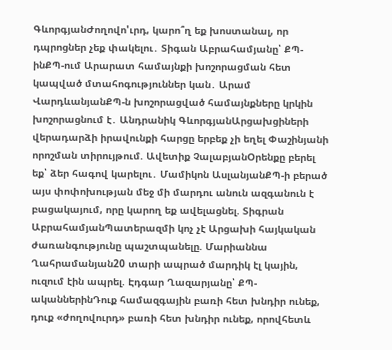ԳևորգյանԺողովո'ւրդ, կարո՞ղ եք խոստանալ, որ դպրոցներ չեք փակելու․ Տիգան Աբրահամյանը՝ ՔՊ-ինՔՊ-ում Արարատ համայնքի խոշորացման հետ կապված մտահոգություններ կան․ Արամ ՎարդևանյանՔՊ-ն խոշորացված համայնքները կրկին խոշորացնում է․ Անդրանիկ ԳևորգյանԱրցախցիների վերադարձի իրավունքի հարցը երբեք չի եղել Փաշինյանի որոշման տիրույթում. Ավետիք ՉալաբյանՕրենքը բերել եք՝ ձեր հագով կարելու․ Մամիկոն ԱսլանյանՔՊ-ի բերած այս փոփոխության մեջ մի մարդու անուն ազգանուն է բացակայում, որը կարող եք ավելացնել. Տիգրան ԱբրահամյանՊատերազմի կոչ չէ Արցախի հայկական ժառանգությունը պաշտպանելը. Մարիաննա Ղահրամանյան20 տարի ապրած մարդիկ էլ կային, ուզում էին ապրել. Էդգար Ղազարյանը՝ ՔՊ-ականներինԴուք համազգային բառի հետ խնդիր ունեք, դուք «ժողովուրդ» բառի հետ խնդիր ունեք, որովհետև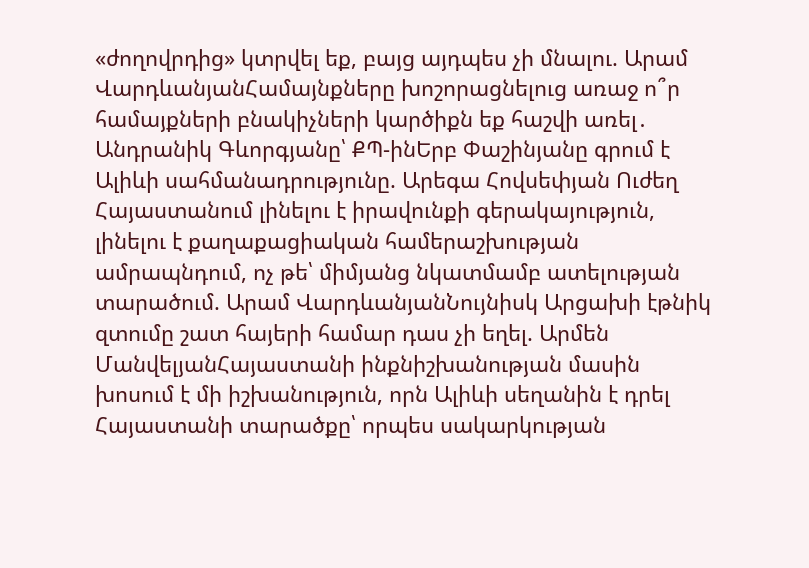«ժողովրդից» կտրվել եք, բայց այդպես չի մնալու. Արամ ՎարդևանյանՀամայնքները խոշորացնելուց առաջ ո՞ր համայքների բնակիչների կարծիքն եք հաշվի առել․ Անդրանիկ Գևորգյանը՝ ՔՊ-ինԵրբ Փաշինյանը գրում է Ալիևի սահմանադրությունը. Արեգա Հովսեփյան Ուժեղ Հայաստանում լինելու է իրավունքի գերակայություն, լինելու է քաղաքացիական համերաշխության ամրապնդում, ոչ թե՝ միմյանց նկատմամբ ատելության տարածում. Արամ ՎարդևանյանՆույնիսկ Արցախի էթնիկ զտումը շատ հայերի համար դաս չի եղել. Արմեն ՄանվելյանՀայաստանի ինքնիշխանության մասին խոսում է մի իշխանություն, որն Ալիևի սեղանին է դրել Հայաստանի տարածքը՝ որպես սակարկության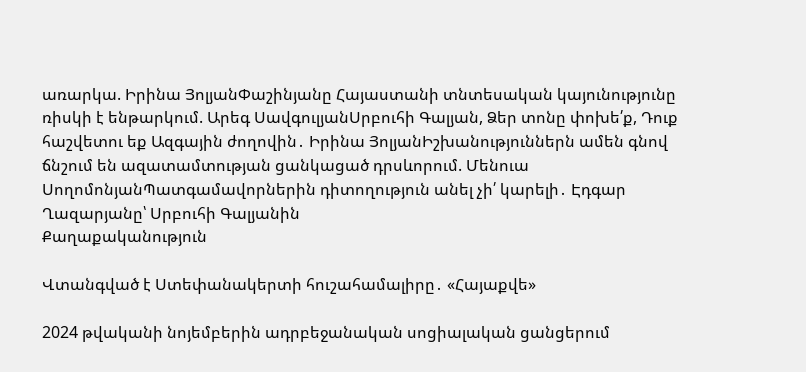առարկա. Իրինա ՅոլյանՓաշինյանը Հայաստանի տնտեսական կայունությունը ռիսկի է ենթարկում. Արեգ ՍավգուլյանՍրբուհի Գալյան, Ձեր տոնը փոխե՛ք, Դուք հաշվետու եք Ազգային ժողովին․ Իրինա ՅոլյանԻշխանություններն ամեն գնով ճնշում են ազատամտության ցանկացած դրսևորում. Մենուա ՍողոմոնյանՊատգամավորներին դիտողություն անել չի՛ կարելի․ Էդգար Ղազարյանը՝ Սրբուհի Գալյանին
Քաղաքականություն

Վտանգված է Ստեփանակերտի հուշահամալիրը․ «Հայաքվե»

2024 թվականի նոյեմբերին ադրբեջանական սոցիալական ցանցերում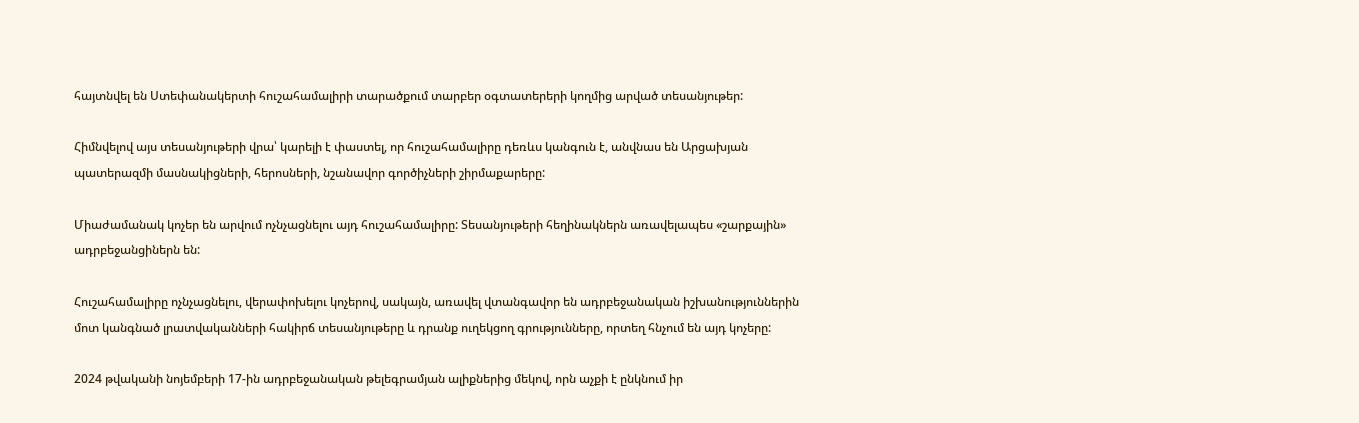հայտնվել են Ստեփանակերտի հուշահամալիրի տարածքում տարբեր օգտատերերի կողմից արված տեսանյութեր:

Հիմնվելով այս տեսանյութերի վրա՝ կարելի է փաստել, որ հուշահամալիրը դեռևս կանգուն է, անվնաս են Արցախյան պատերազմի մասնակիցների, հերոսների, նշանավոր գործիչների շիրմաքարերը:

Միաժամանակ կոչեր են արվում ոչնչացնելու այդ հուշահամալիրը: Տեսանյութերի հեղինակներն առավելապես «շարքային» ադրբեջանցիներն են:

Հուշահամալիրը ոչնչացնելու, վերափոխելու կոչերով, սակայն, առավել վտանգավոր են ադրբեջանական իշխանություններին մոտ կանգնած լրատվականների հակիրճ տեսանյութերը և դրանք ուղեկցող գրությունները, որտեղ հնչում են այդ կոչերը:

2024 թվականի նոյեմբերի 17-ին ադրբեջանական թելեգրամյան ալիքներից մեկով, որն աչքի է ընկնում իր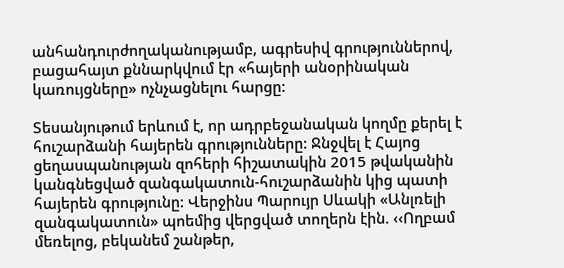անհանդուրժողականությամբ, ագրեսիվ գրություններով, բացահայտ քննարկվում էր «հայերի անօրինական կառույցները» ոչնչացնելու հարցը:

Տեսանյութում երևում է, որ ադրբեջանական կողմը քերել է հուշարձանի հայերեն գրությունները: Ջնջվել է Հայոց ցեղասպանության զոհերի հիշատակին 2015 թվականին կանգնեցված զանգակատուն-հուշարձանին կից պատի հայերեն գրությունը: Վերջինս Պարույր Սևակի «Անլռելի զանգակատուն» պոեմից վերցված տողերն էին. ‹‹Ողբամ մեռելոց, բեկանեմ շանթեր,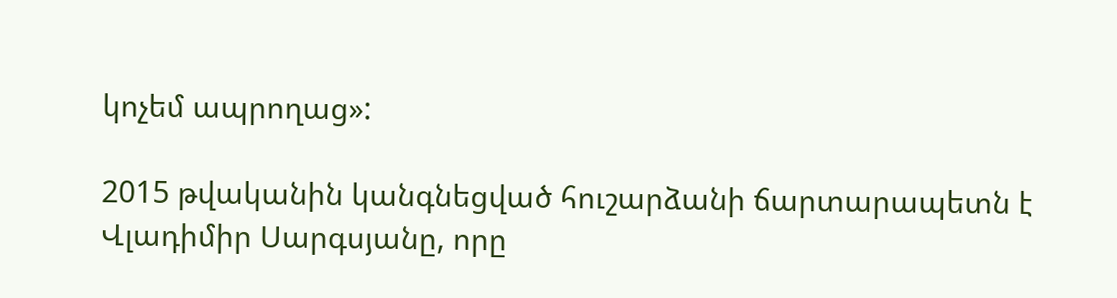կոչեմ ապրողաց»:

2015 թվականին կանգնեցված հուշարձանի ճարտարապետն է Վլադիմիր Սարգսյանը, որը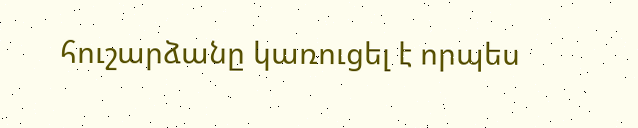հուշարձանը կառուցել է որպես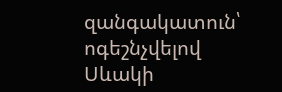զանգակատուն՝ ոգեշնչվելով Սևակի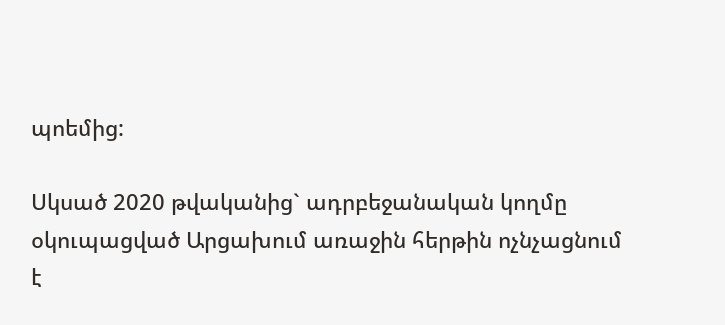պոեմից:

Սկսած 2020 թվականից` ադրբեջանական կողմը օկուպացված Արցախում առաջին հերթին ոչնչացնում է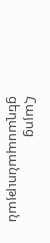Հայոց ցեղասպանության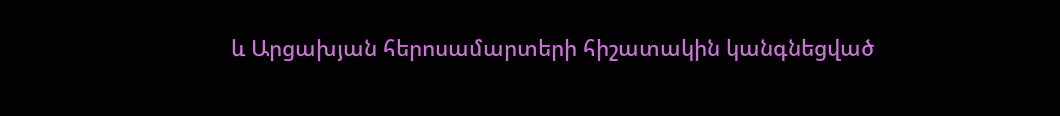և Արցախյան հերոսամարտերի հիշատակին կանգնեցված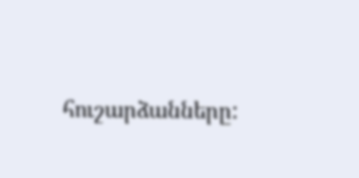հուշարձանները: